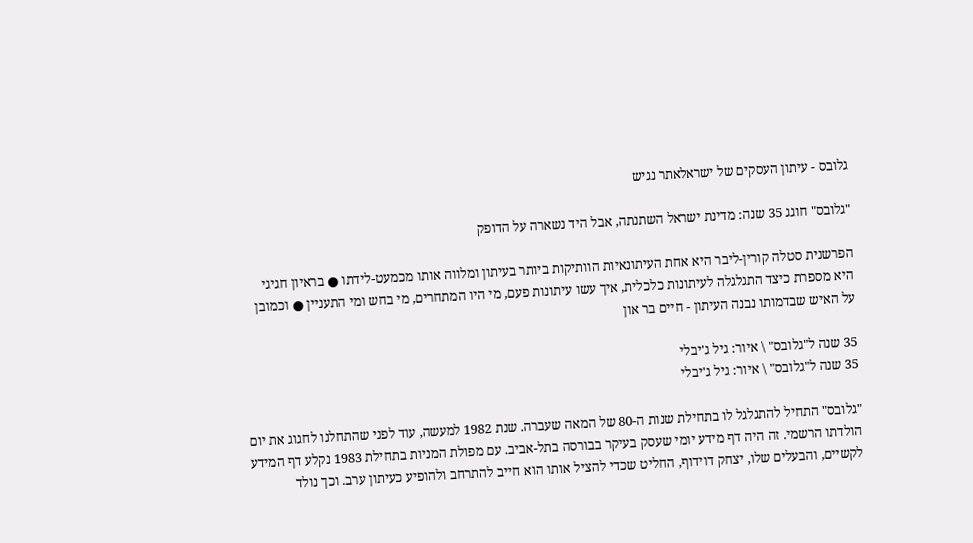גלובס - עיתון העסקים של ישראלאתר נגיש

"גלובס" חוגג 35 שנה: מדינת ישראל השתנתה, אבל היד נשארה על הדופק

הפרשנית סטלה קורין-ליבר היא אחת העיתונאיות הוותיקות ביותר בעיתון ומלווה אותו מכמעט-לידתו ● בראיון חגיגי היא מספרת כיצד התגלגלה לעיתונות כלכלית, איך עשו עיתונות פעם, מי היו המתחרים, מי בחש ומי התעניין ● וכמובן על האיש שבדמותו נבנה העיתון - חיים בר און

35 שנה ל"גלובס" \ איור: גיל ג'יבלי
35 שנה ל"גלובס" \ איור: גיל ג'יבלי

"גלובס" התחיל להתגלגל לו בתחילת שנות ה-80 של המאה שעברה. שנת 1982 למעשה, עוד לפני שהתחלנו לחגוג את יום הולדתו הרשמי. זה היה דף מידע יומי שעסק בעיקר בבורסה בתל-אביב. עם מפולת המניות בתחילת 1983 נקלע דף המידע לקשיים, והבעלים שלו, יצחק דוידוף, החליט שכדי להציל אותו הוא חייב להתרחב ולהופיע כעיתון ערב. וכך נולד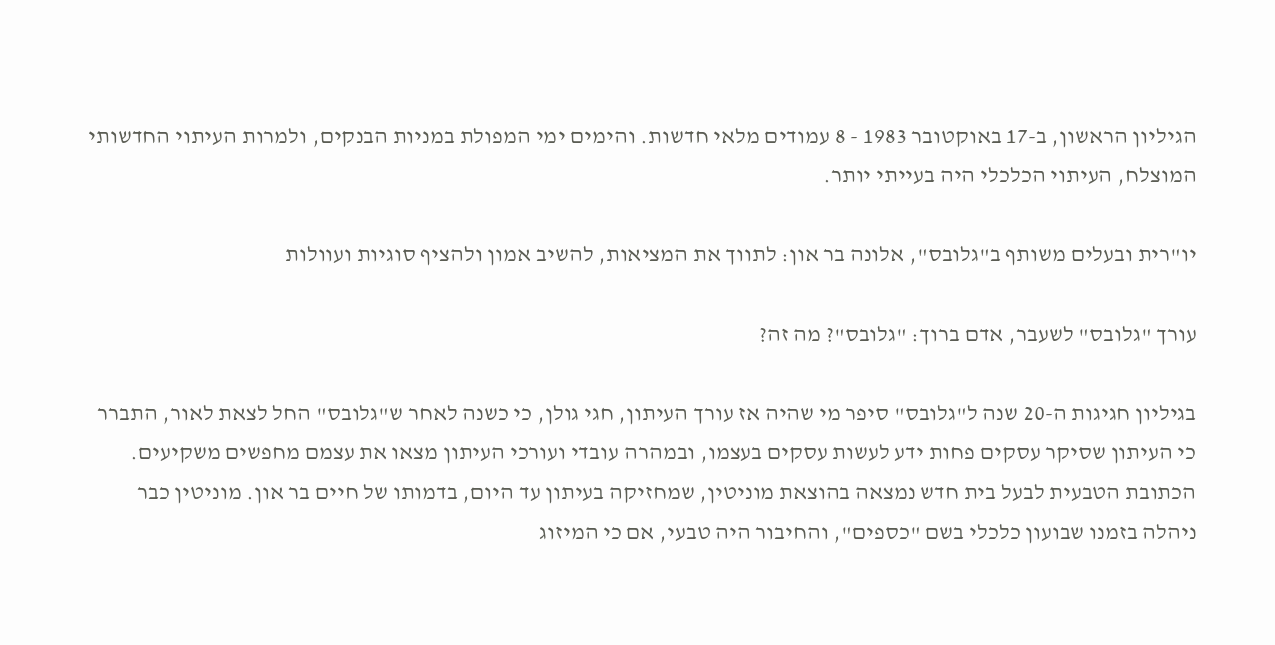הגיליון הראשון, ב-17 באוקטובר 1983 - 8 עמודים מלאי חדשות. והימים ימי המפולת במניות הבנקים, ולמרות העיתוי החדשותי המוצלח, העיתוי הכלכלי היה בעייתי יותר.

יו"רית ובעלים משותף ב"גלובס", אלונה בר און: לתווך את המציאות, להשיב אמון ולהציף סוגיות ועוולות

עורך "גלובס" לשעבר, אדם ברוך: "גלובס"? מה זה?

בגיליון חגיגות ה-20 שנה ל"גלובס" סיפר מי שהיה אז עורך העיתון, חגי גולן, כי כשנה לאחר ש"גלובס" החל לצאת לאור, התברר כי העיתון שסיקר עסקים פחות ידע לעשות עסקים בעצמו, ובמהרה עובדי ועורכי העיתון מצאו את עצמם מחפשים משקיעים. הכתובת הטבעית לבעל בית חדש נמצאה בהוצאת מוניטין, שמחזיקה בעיתון עד היום, בדמותו של חיים בר און. מוניטין כבר ניהלה בזמנו שבועון כלכלי בשם "כספים", והחיבור היה טבעי, אם כי המיזוג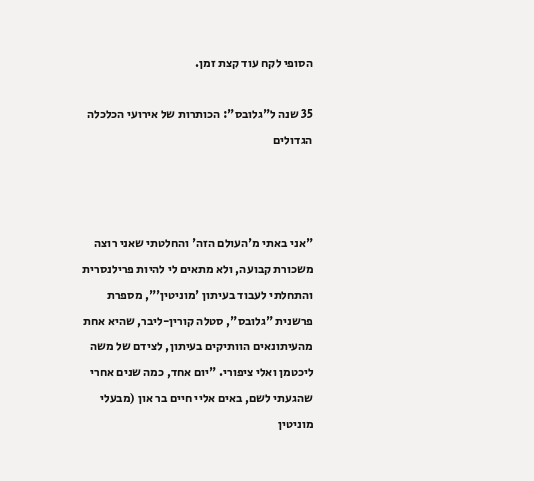הסופי לקח עוד קצת זמן.

35 שנה ל"גלובס": הכותרות של אירועי הכלכלה הגדולים



"אני באתי מ'העולם הזה' והחלטתי שאני רוצה משכורת קבועה, ולא מתאים לי להיות פרילנסרית והתחלתי לעבוד בעיתון 'מוניטין'", מספרת פרשנית "גלובס", סטלה קורין-ליבר, שהיא אחת מהעיתונאים הוותיקים בעיתון, לצידם של משה ליכטמן ואלי ציפורי. "יום אחד, כמה שנים אחרי שהגעתי לשם, באים אליי חיים בר און (מבעלי מוניטין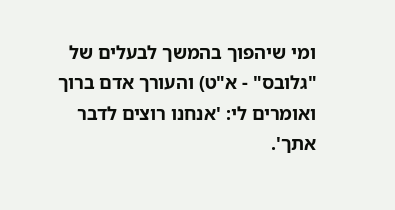ומי שיהפוך בהמשך לבעלים של "גלובס" - א"ט) והעורך אדם ברוך ואומרים לי: 'אנחנו רוצים לדבר אתך'.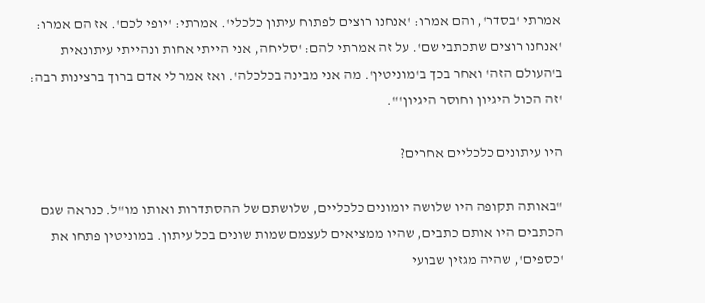אמרתי 'בסדר', והם אמרו: 'אנחנו רוצים לפתוח עיתון כלכלי'. אמרתי: 'יופי לכם'. אז הם אמרו: 'אנחנו רוצים שתכתבי שם'. על זה אמרתי להם: 'סליחה, אני הייתי אחות ונהייתי עיתונאית ב'העולם הזה' ואחר בכך ב'מוניטין'. מה אני מבינה בכלכלה'. ואז אמר לי אדם ברוך ברצינות רבה: 'זה הכול היגיון וחוסר היגיון'".

היו עיתונים כלכליים אחרים?

"באותה תקופה היו שלושה יומונים כלכליים, שלושתם של ההסתדרות ואותו מו"ל. כנראה שגם הכתבים היו אותם כתבים, שהיו ממציאים לעצמם שמות שונים בכל עיתון. במוניטין פתחו את 'כספים', שהיה מגזין שבועי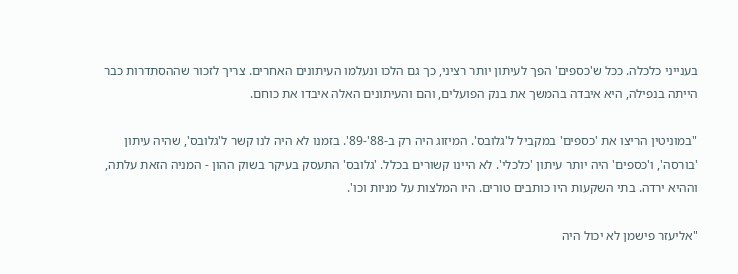בענייני כלכלה. ככל ש'כספים' הפך לעיתון יותר רציני, כך גם הלכו ונעלמו העיתונים האחרים. צריך לזכור שההסתדרות כבר הייתה בנפילה, היא איבדה בהמשך את בנק הפועלים, והם והעיתונים האלה איבדו את כוחם.

"במוניטין הריצו את 'כספים' במקביל ל'גלובס'. המיזוג היה רק ב-88'-89'. בזמנו לא היה לנו קשר ל'גלובס', שהיה עיתון 'בורסה', ו'כספים' היה יותר עיתון 'כלכלי'. לא היינו קשורים בכלל. 'גלובס' התעסק בעיקר בשוק ההון - המניה הזאת עלתה, וההיא ירדה. בתי השקעות היו כותבים טורים. היו המלצות על מניות וכו'.

"אליעזר פישמן לא יכול היה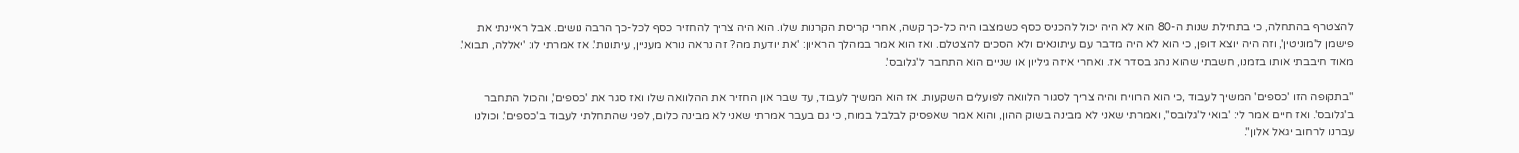להצטרף בהתחלה, כי בתחילת שנות ה-80 הוא לא היה יכול להכניס כסף כשמצבו היה כל-כך קשה, אחרי קריסת הקרנות שלו. הוא היה צריך להחזיר כסף לכל-כך הרבה נושים. אבל ראיינתי את פישמן ל'מוניטין', וזה היה יוצא דופן, כי הוא לא היה מדבר עם עיתונאים ולא הסכים להצטלם. ואז הוא אמר במהלך הראיון: 'את יודעת מה? זה נראה נורא מעניין, עיתונות'. אז אמרתי לו: 'יאללה, תבוא'. מאוד חיבבתי אותו בזמנו, חשבתי שהוא נהג בסדר אז. ואחרי איזה גיליון או שניים הוא התחבר ל'גלובס'.

"בתקופה הזו 'כספים' המשיך לעבוד ,כי הוא הרוויח והיה צריך לסגור הלוואה לפועלים השקעות. אז הוא המשיך לעבוד, עד שבר און החזיר את ההלוואה שלו ואז סגר את 'כספים', והכול התחבר ב'גלובס'. ואז חיים אמר לי: 'בואי ל'גלובס'', ואמרתי שאני לא מבינה בשוק ההון, והוא אמר שאפסיק לבלבל במוח, כי גם בעבר אמרתי שאני לא מבינה כלום, לפני שהתחלתי לעבוד ב'כספים'. וכולנו עברנו לרחוב יגאל אלון".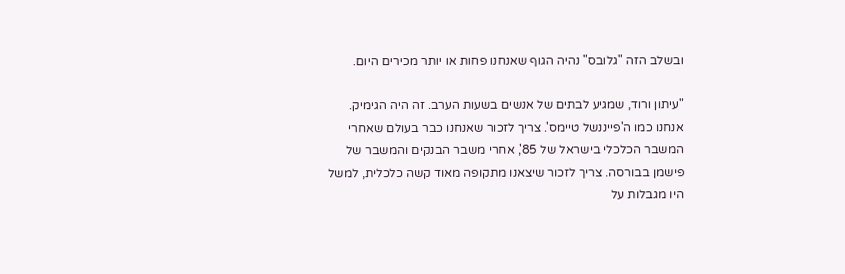ובשלב הזה "גלובס" נהיה הגוף שאנחנו פחות או יותר מכירים היום.

"עיתון ורוד, שמגיע לבתים של אנשים בשעות הערב. זה היה הגימיק. אנחנו כמו ה'פייננשל טיימס'. צריך לזכור שאנחנו כבר בעולם שאחרי המשבר הכלכלי בישראל של 85', אחרי משבר הבנקים והמשבר של פישמן בבורסה. צריך לזכור שיצאנו מתקופה מאוד קשה כלכלית, למשל היו מגבלות על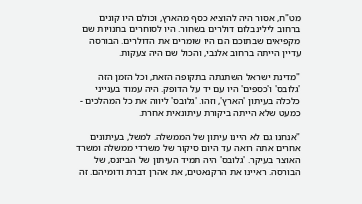מט"ח, אסור היה להוציא כסף מהארץ, וכולם היו קונים ברחוב לילינבלום דולרים בשחור. היו לסוחרים בחנויות שם מקפיאים שבתוכם הם היו שומרים את הדולרים. הבורסה עדיין הייתה ברחוב אלנבי, והכול שם היה צעקות.

"מדינת ישראל השתנתה בתקופה הזאת, וכל הזמן הזה 'גלובס' ו'כספים' היו עם יד על הדופק. היה עמוד בענייני כלכלה בעיתון 'הארץ', וזהו. 'גלובס' ליווה את כל המהלכים - כמעט שלא הייתה ביקורת עיתונאית אחרת.

"אנחנו גם לא היינו עיתון של הממשלה. למשל, בעיתונים אחרים אתה רואה עד היום סיקור של משרדי ממשלה ומשרד האוצר בעיקר. 'גלובס' היה תמיד העיתון של הביזנס, של הבורסה. ראיינו את הרקנאטים, את אהרן דברת ודומיהם. זה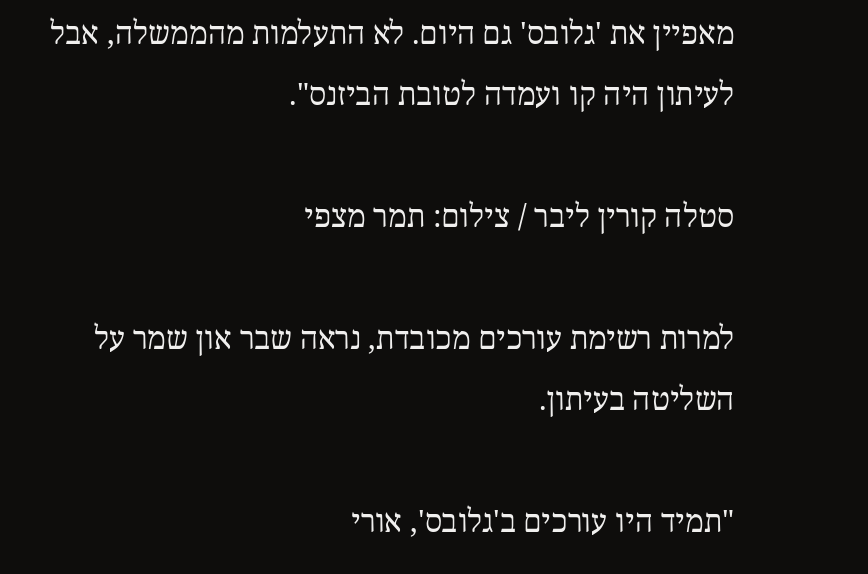מאפיין את 'גלובס' גם היום. לא התעלמות מהממשלה, אבל לעיתון היה קו ועמדה לטובת הביזנס".

סטלה קורין ליבר / צילום: תמר מצפי

למרות רשימת עורכים מכובדת, נראה שבר און שמר על השליטה בעיתון.

"תמיד היו עורכים ב'גלובס', אורי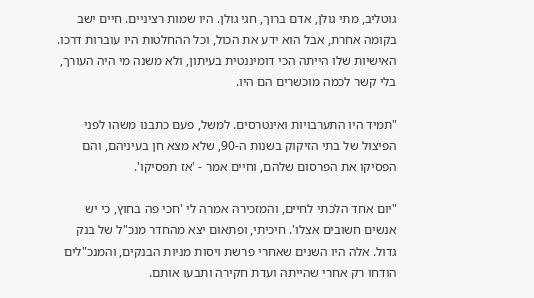גוטליב, מתי גולן, אדם ברוך, חגי גולן. היו שמות רציניים. חיים ישב בקומה אחרת, אבל הוא ידע את הכול, וכל ההחלטות היו עוברות דרכו. האישיות שלו הייתה הכי דומיננטית בעיתון, ולא משנה מי היה העורך, בלי קשר לכמה מוכשרים הם היו.

"תמיד היו התערבויות ואינטרסים. למשל, פעם כתבנו משהו לפני הפיצול של בתי הזיקוק בשנות ה-90, שלא מצא חן בעיניהם, והם הפסיקו את הפרסום שלהם, וחיים אמר - 'אז תפסיקו'.

"יום אחד הלכתי לחיים, והמזכירה אמרה לי 'חכי פה בחוץ, כי יש אנשים חשובים אצלו'. חיכיתי, ופתאום יצא מהחדר מנכ"ל של בנק גדול. אלה היו השנים שאחרי פרשת ויסות מניות הבנקים, והמנכ"לים הודחו רק אחרי שהייתה ועדת חקירה ותבעו אותם.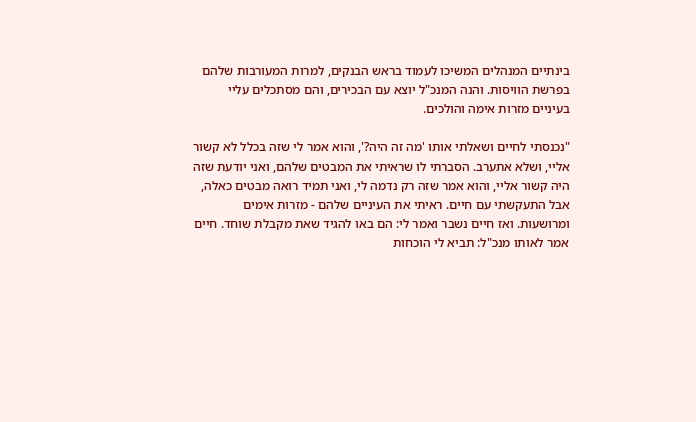בינתיים המנהלים המשיכו לעמוד בראש הבנקים, למרות המעורבות שלהם בפרשת הוויסות. והנה המנכ"ל יוצא עם הבכירים, והם מסתכלים עליי בעיניים מזרות אימה והולכים.

"נכנסתי לחיים ושאלתי אותו 'מה זה היה?', והוא אמר לי שזה בכלל לא קשור אליי, ושלא אתערב. הסברתי לו שראיתי את המבטים שלהם, ואני יודעת שזה היה קשור אליי, והוא אמר שזה רק נדמה לי, ואני תמיד רואה מבטים כאלה, אבל התעקשתי עם חיים. ראיתי את העיניים שלהם - מזרות אימים ומרושעות. ואז חיים נשבר ואמר לי: הם באו להגיד שאת מקבלת שוחד. חיים אמר לאותו מנכ"ל: תביא לי הוכחות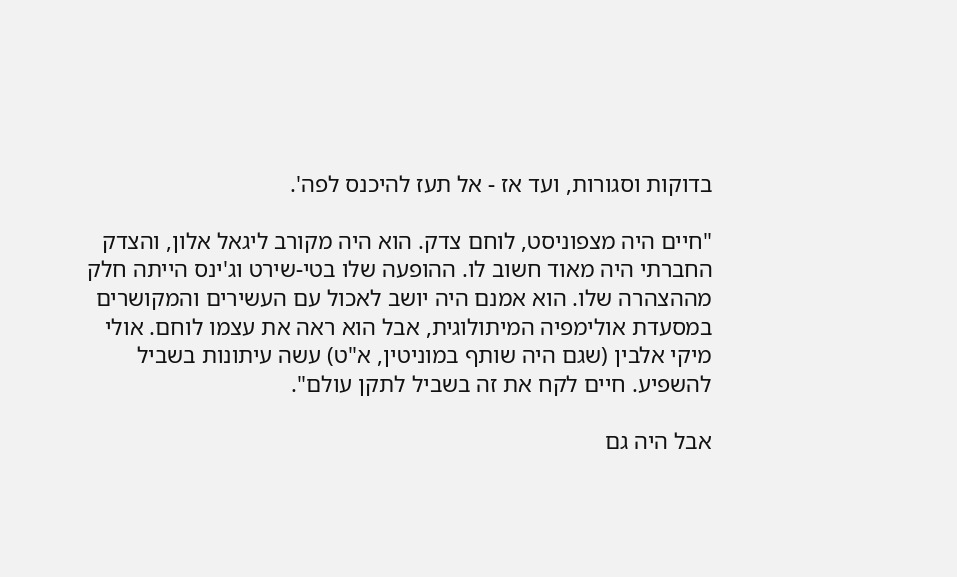בדוקות וסגורות, ועד אז - אל תעז להיכנס לפה'.

"חיים היה מצפוניסט, לוחם צדק. הוא היה מקורב ליגאל אלון, והצדק החברתי היה מאוד חשוב לו. ההופעה שלו בטי-שירט וג'ינס הייתה חלק מההצהרה שלו. הוא אמנם היה יושב לאכול עם העשירים והמקושרים במסעדת אולימפיה המיתולוגית, אבל הוא ראה את עצמו לוחם. אולי מיקי אלבין (שגם היה שותף במוניטין, א"ט) עשה עיתונות בשביל להשפיע. חיים לקח את זה בשביל לתקן עולם".

אבל היה גם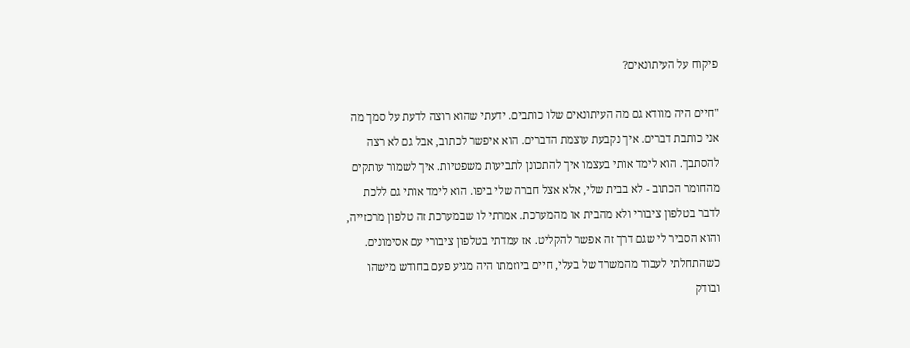פיקוח על העיתונאים?

"חיים היה מוודא גם מה העיתונאים שלו כותבים. ידעתי שהוא רוצה לדעת על סמך מה אני כותבת דברים. איך נקבעת עוצמת הדברים. הוא איפשר לכתוב, אבל גם לא רצה להסתבך. הוא לימד אותי בעצמו איך להתכונן לתביעות משפטיות. איך לשמור עותקים מהחומר הכתוב - לא בבית שלי, אלא אצל חברה שלי ביפו. הוא לימד אותי גם ללכת לדבר בטלפון ציבורי ולא מהבית או מהמערכת. אמרתי לו שבמערכת זה טלפון מרכזייה, והוא הסביר לי שגם דרך זה אפשר להקליט. אז עמדתי בטלפון ציבורי עם אסימונים. כשהתחלתי לעבוד מהמשרד של בעלי, חיים ביוזמתו היה מגיע פעם בחודש מישהו ובודק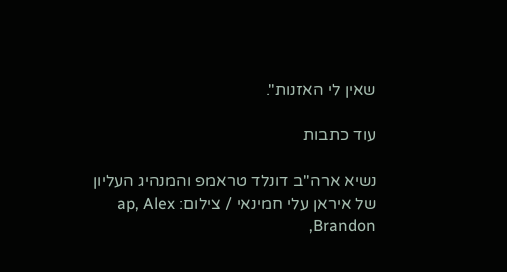שאין לי האזנות".

עוד כתבות

נשיא ארה''ב דונלד טראמפ והמנהיג העליון של איראן עלי חמינאי / צילום: ap, Alex Brandon,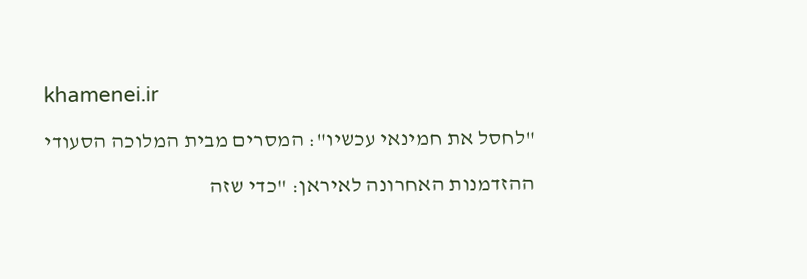khamenei.ir

"לחסל את חמינאי עכשיו": המסרים מבית המלוכה הסעודי

ההזדמנות האחרונה לאיראן: "כדי שזה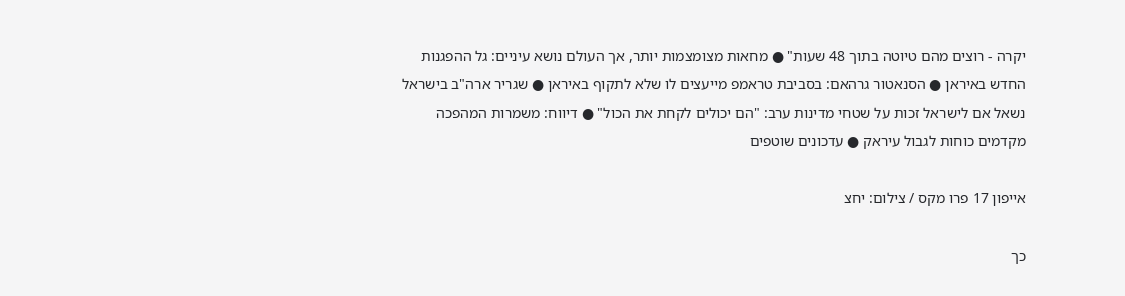יקרה - רוצים מהם טיוטה בתוך 48 שעות" ● מחאות מצומצמות יותר, אך העולם נושא עיניים: גל ההפגנות החדש באיראן ● הסנאטור גרהאם: בסביבת טראמפ מייעצים לו שלא לתקוף באיראן ● שגריר ארה"ב בישראל נשאל אם לישראל זכות על שטחי מדינות ערב: "הם יכולים לקחת את הכול" ● דיווח: משמרות המהפכה מקדמים כוחות לגבול עיראק ● עדכונים שוטפים

אייפון 17 פרו מקס / צילום: יחצ

כך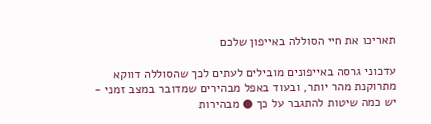תאריכו את חיי הסוללה באייפון שלכם

עדכוני גרסה באייפונים מובילים לעתים לכך שהסוללה דווקא מתרוקנת מהר יותר, ובעוד באפל מבהירים שמדובר במצב זמני - יש כמה שיטות להתגבר על כך ● מבהירות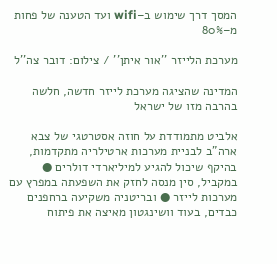המסך דרך שימוש ב–wifi ועד הטענה של פחות מ–80%

מערכת הלייזר ''אור איתן'' / צילום: דובר צה''ל

המדינה שהציגה מערכת לייזר חדשה, חלשה בהרבה מזו של ישראל

אלביט מתמודדת על חוזה אסטרטגי של צבא ארה"ב לבניית מערכות ארטילריה מתקדמות, בהיקף שיכול להגיע למיליארדי דולרים ● במקביל, סין מנסה לחזק את השפעתה במפרץ עם מערכות לייזר ● ובריטניה משקיעה ברחפנים כבדים, בעוד וושינגטון מאיצה את פיתוח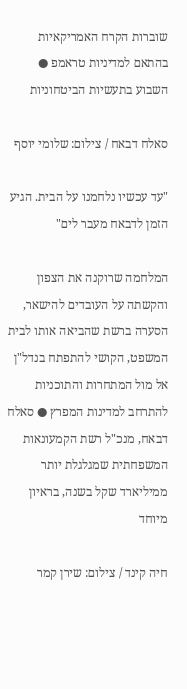שוברות הקרח האמריקאיות בהתאם למדיניות טראמפ ● השבוע בתעשיות הביטחוניות

סאלח דבאח / צילום: שלומי יוסף

"עד עכשיו נלחמנו על הבית. הגיע הזמן לדבאח מעבר לים"

המלחמה שרוקנה את הצפון והקשתה על העובדים להישאר, הסערה ברשת שהביאה אותו לבית המשפט, הקושי להתפתח בנדל"ן אל מול המתחרות והתוכניות להתרחב למדינות המפרץ ● סאלח דבאח, מנכ"ל רשת הקמעונאות המשפחתית שמגלגלת יותר ממיליארד שקל בשנה, בראיון מיוחד

חיה קינד / צילום: שירן קמר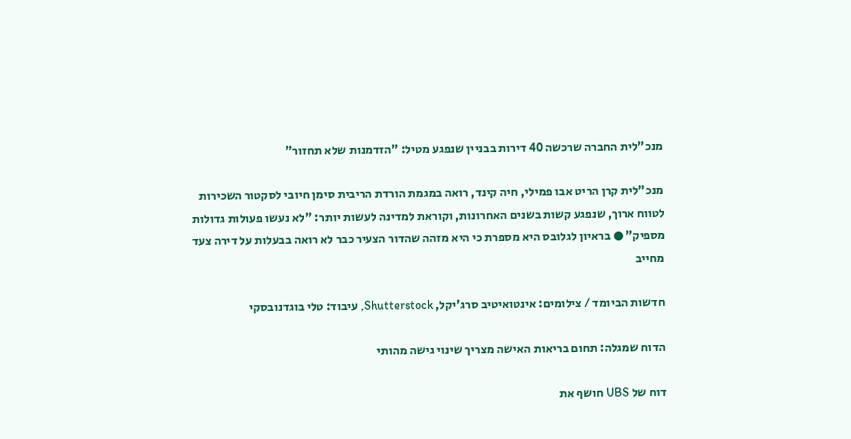מנכ"לית החברה שרכשה 40 דירות בבניין שנפגע מטיל: "הזדמנות שלא תחזור"

מנכ"לית קרן הריט אבו פמילי, חיה קינד, רואה במגמת הורדת הריבית סימן חיובי לסקטור השכירות לטווח ארוך, שנפגע קשות בשנים האחרונות, וקוראת למדינה לעשות יותר: "לא נעשו פעולות גדולות מספיק" ● בראיון לגלובס היא מספרת כי היא מזהה שהדור הצעיר כבר לא רואה בבעלות על דירה צעד מחייב

חדשות הביומד / צילומים: אינטואיטיב סרג'יקל, Shutterstock, עיבוד: טלי בוגדנובסקי

הדוח שמגלה: תחום בריאות האישה מצריך שינוי גישה מהותי

דוח של UBS חושף את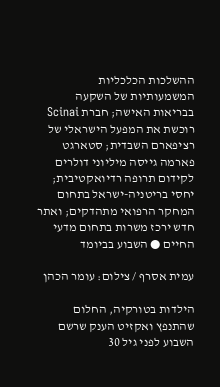ההשלכות הכלכליות המשמעותיות של השקעה בבריאות האישה; חברת Scinai רוכשת את המפעל הישראלי של רציפארם השבדית; סטארגט פארמה גייסה מיליוני דולרים לקידום תרופה רדיואקטיבית; יחסי בריטניה-ישראל בתחום המחקר הרפואי מתהדקים; ואתר חדש ירכז משרות בתחום מדעי החיים ● השבוע בביומד

עמית אסרף / צילום: עומר הכהן

הילדות בטורקיה, החלום שהתנפץ ואקזיט הענק שרשם השבוע לפני גיל 30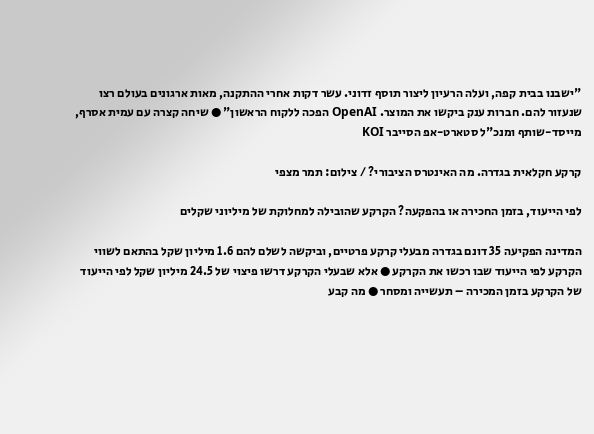"ישבנו בבית קפה, ועלה הרעיון ליצור תוסף זדוני. עשר דקות אחרי ההתקנה, מאות ארגונים בעולם רצו שנעזור להם. חברות ענק ביקשו את המוצר. OpenAI הפכה ללקוח הראשון" ● שיחה קצרה עם עמית אסרף, מייסד-שותף ומנכ"ל סטארט-אפ הסייבר KOI

קרקע חקלאית בגדרה. מה האינטרס הציבורי? / צילום: תמר מצפי

לפי הייעוד, בזמן החכירה או בהפקעה? הקרקע שהובילה למחלוקת של מיליוני שקלים

המדינה הפקיעה 35 דונם בגדרה מבעלי קרקע פרטיים, וביקשה לשלם להם 1.6 מיליון שקל בהתאם לשווי הקרקע לפי הייעוד שבו רכשו את הקרקע ● אלא שבעלי הקרקע דרשו פיצוי של 24.5 מיליון שקל לפי הייעוד של הקרקע בזמן המכירה – תעשייה ומסחר ● מה קבע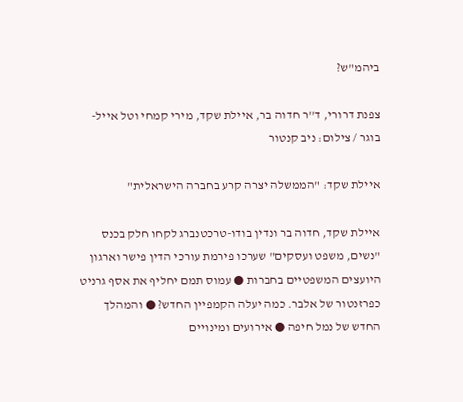ביהמ"ש?

צפנת דרורי, ד''ר חדוה בר, איילת שקד, מירי קמחי וטל אייל-בוגר / צילום: ניב קנטור

איילת שקד: "הממשלה יצרה קרע בחברה הישראלית"

איילת שקד, חדוה בר ונדין בודו-טרכטנברג לקחו חלק בכנס "נשים, משפט ועסקים" שערכו פירמת עורכי הדין פישר וארגון היועצים המשפטיים בחברות ● עמוס תמם יחליף את אסף גרניט כפרזנטור של אלבר. כמה יעלה הקמפיין החדש? ● והמהלך החדש של נמל חיפה ● אירועים ומינויים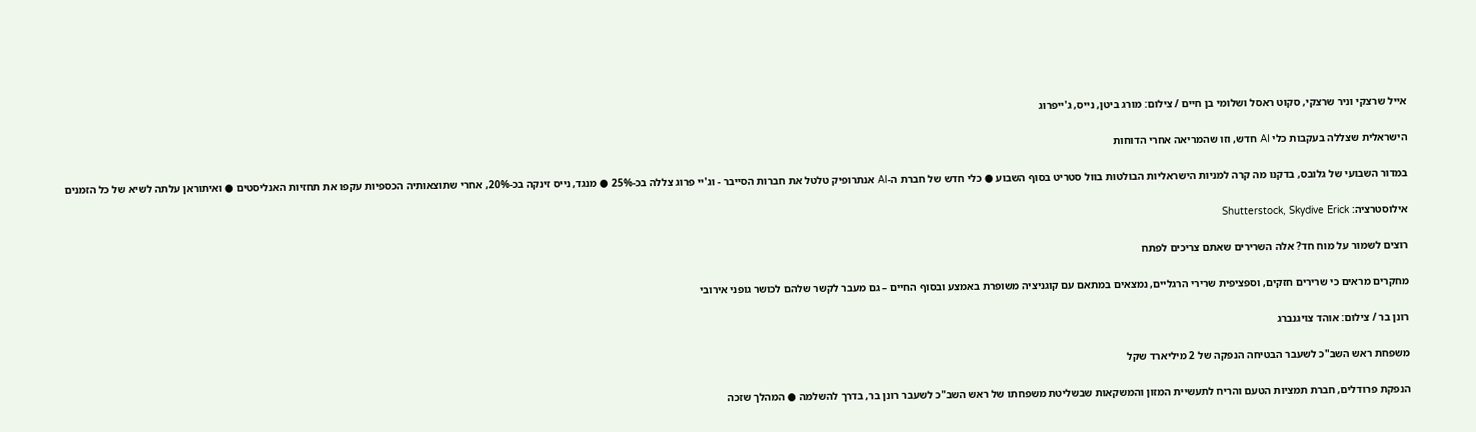אייל שרצקי וניר שרצקי, סקוט ראסל ושלומי בן חיים / צילום: מורג ביטן, נייס, ג'ייפרוג

הישראלית שצללה בעקבות כלי AI חדש, וזו שהמריאה אחרי הדוחות

במדור השבועי של גלובס, בדקנו מה קרה למניות הישראליות הבולטות בוול סטריט בסוף השבוע ● כלי חדש של חברת ה-AI אנתרופיק טלטל את חברות הסייבר - וג'יי פרוג צללה בכ-25% ● מנגד, נייס זינקה בכ-20%, אחרי שתוצאותיה הכספיות עקפו את תחזיות האנליסטים ● ואיתוראן עלתה לשיא של כל הזמנים

אילוסטרציה: Shutterstock, Skydive Erick

רוצים לשמור על מוח חד? אלה השרירים שאתם צריכים לפתח

מחקרים מראים כי שרירים חזקים, וספציפית שרירי הרגליים, נמצאים במתאם עם קוגניציה משופרת באמצע ובסוף החיים – גם מעבר לקשר שלהם לכושר גופני אירובי

רונן בר / צילום: אוהד צויגנברג

משפחת ראש השב"כ לשעבר הבטיחה הנפקה של 2 מיליארד שקל

הנפקת פרודלים, חברת תמציות הטעם והריח לתעשיית המזון והמשקאות שבשליטת משפחתו של ראש השב"כ לשעבר רונן בר, בדרך להשלמה ● המהלך שזכה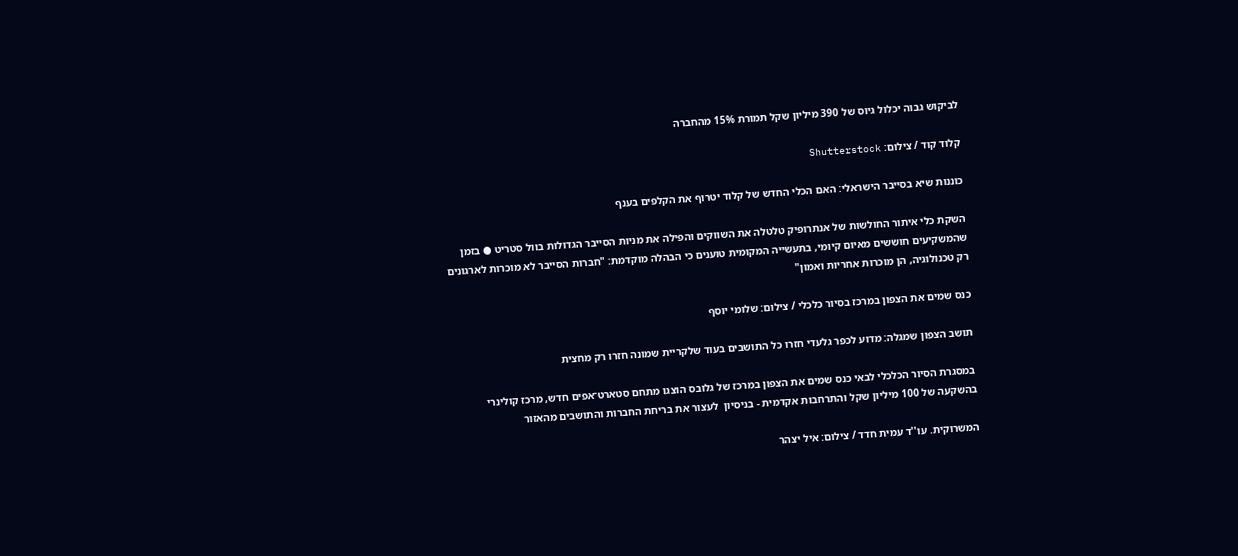לביקוש גבוה יכלול גיוס של 390 מיליון שקל תמורת 15% מהחברה

קלוד קוד / צילום: Shutterstock

כוננות שיא בסייבר הישראלי: האם הכלי החדש של קלוד יטרוף את הקלפים בענף

השקת כלי איתור החולשות של אנתרופיק טלטלה את השווקים והפילה את מניות הסייבר הגדולות בוול סטריט ● בזמן שהמשקיעים חוששים מאיום קיומי, בתעשייה המקומית טוענים כי הבהלה מוקדמת: "חברות הסייבר לא מוכרות לארגונים רק טכנולוגיה, הן מוכרות אחריות ואמון"

כנס שמים את הצפון במרכז בסיור כלכלי / צילום: שלומי יוסף

תושב הצפון שמגלה: מדוע לכפר גלעדי חזרו כל התושבים בעוד שלקריית שמונה חזרו רק מחצית

במסגרת הסיור הכלכלי לבאי כנס שמים את הצפון במרכז של גלובס הוצגו מתחם סטארט־אפים חדש, מרכז קולינרי בהשקעה של 100 מיליון שקל והתרחבות אקדמית - בניסיון  לעצור את בריחת החברות והתושבים מהאזור

המשרוקית. עו''ד עמית חדד / צילום: איל יצהר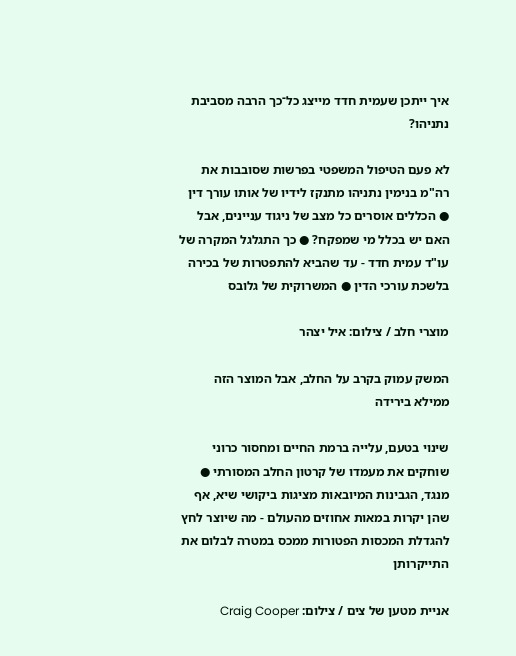איך ייתכן שעמית חדד מייצג כל־כך הרבה מסביבת נתניהו?

לא פעם הטיפול המשפטי בפרשות שסובבות את רה"מ בנימין נתניהו מתנקז לידיו של אותו עורך דין ● הכללים אוסרים כל מצב של ניגוד עניינים, אבל האם יש בכלל מי שמפקח? ● כך התגלגל המקרה של עו"ד עמית חדד - עד שהביא להתפטרות של בכירה בלשכת עורכי הדין ● המשרוקית של גלובס

מוצרי חלב / צילום: איל יצהר

המשק עמוק בקרב על החלב, אבל המוצר הזה ממילא בירידה

שינוי בטעם, עלייה ברמת החיים ומחסור כרוני שוחקים את מעמדו של קרטון החלב המסורתי ● מנגד, הגבינות המיובאות מציגות ביקושי שיא, אף שהן יקרות במאות אחוזים מהעולם - מה שיוצר לחץ להגדלת המכסות הפטורות ממכס במטרה לבלום את התייקרותן

אניית מטען של צים / צילום: Craig Cooper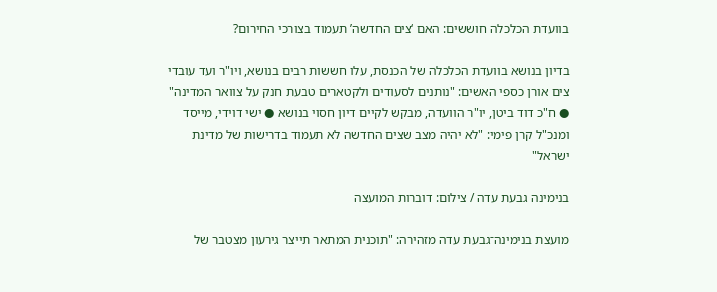בוועדת הכלכלה חוששים: האם ‘צים החדשה’ תעמוד בצורכי החירום?

בדיון בנושא בוועדת הכלכלה של הכנסת, עלו חששות רבים בנושא, ויו"ר ועד עובדי צים אורן כספי האשים: "נותנים לסעודים ולקטארים טבעת חנק על צוואר המדינה" ● ח"כ דוד ביטן, יו"ר הוועדה, מבקש לקיים דיון חסוי בנושא ● ישי דוידי, מייסד ומנכ"ל קרן פימי: "לא יהיה מצב שצים החדשה לא תעמוד בדרישות של מדינת ישראל"

בנימינה גבעת עדה / צילום: דוברות המועצה

מועצת בנימינה־גבעת עדה מזהירה: "תוכנית המתאר תייצר גירעון מצטבר של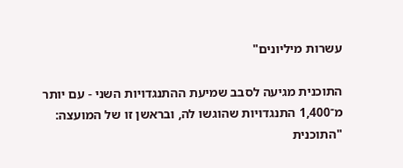עשרות מיליונים"

התוכנית מגיעה לסבב שמיעת ההתנגדויות השני - עם יותר מ־1,400 התנגדויות שהוגשו לה, ובראשן זו של המועצה: "התוכנית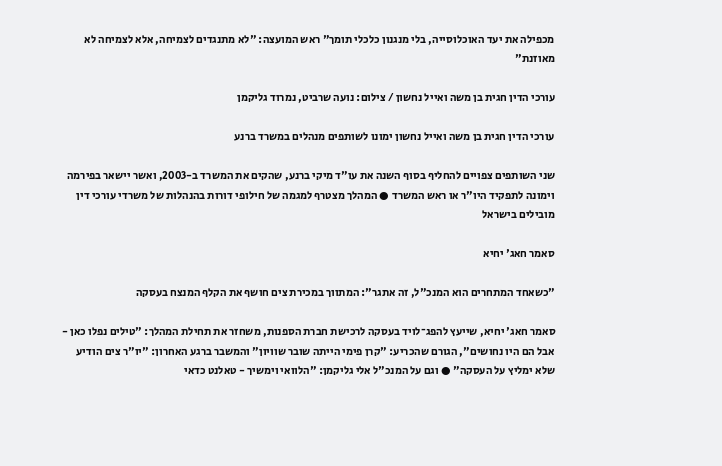מכפילה את יעד האוכלוסייה, בלי מנגנון כלכלי תומך" ראש המועצה: "לא מתנגדים לצמיחה, אלא לצמיחה לא מאוזנת"

עורכי הדין חגית בן משה ואייל נחשון / צילום: נועה שרביט, נמרוד גליקמן

עורכי הדין חגית בן משה ואייל נחשון ימונו לשותפים מנהלים במשרד ברנע

שני השותפים צפויים להחליף בסוף השנה את עו"ד מיקי ברנע, שהקים את המשרד ב-2003, ואשר יישאר בפירמה וימונה לתפקיד היו"ר או ראש המשרד ● המהלך מצטרף למגמה של חילופי דורות בהנהלות של משרדי עורכי דין מובילים בישראל

סאמר חאג' יחיא

"כשאחד המתחרים הוא המנכ"ל, זה אתגר": המתווך במכירת צים חושף את הקלף המנצח בעסקה

סאמר חאג' יחיא, שייעץ להפג־לויד בעסקה לרכישת חברת הספנות, משחזר את תחילת המהלך: "טילים נפלו כאן - אבל הם היו נחושים", הגורם שהכריע: "קרן פימי הייתה שובר שוויון" והמשבר ברגע האחרון: "יו"ר צים הודיע שלא ימליץ על העסקה" ● וגם על המנכ"ל אלי גליקמן: "הלוואי וימשיך - טאלנט כדאי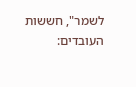לשמר", חששות העובדים: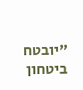"יובטח ביטחון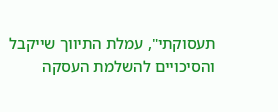תעסוקתי", עמלת התיווך שייקבל והסיכויים להשלמת העסקה